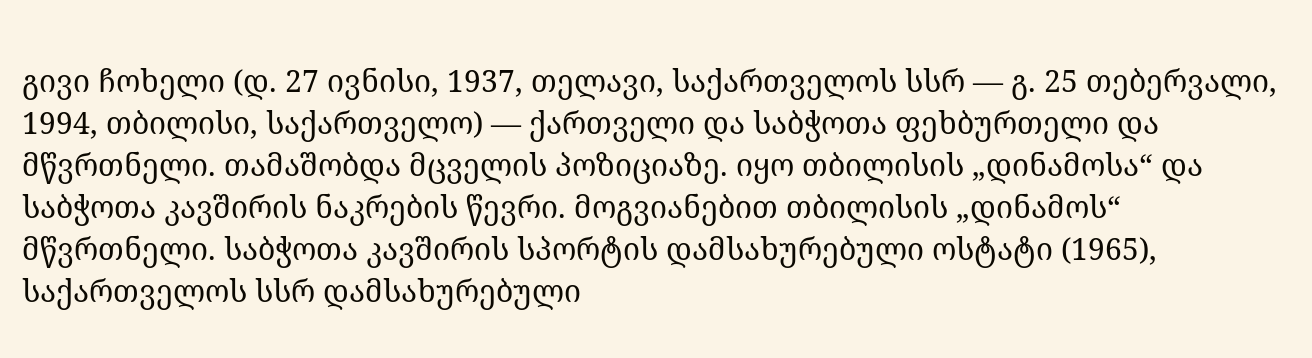გივი ჩოხელი (დ. 27 ივნისი, 1937, თელავი, საქართველოს სსრ — გ. 25 თებერვალი, 1994, თბილისი, საქართველო) — ქართველი და საბჭოთა ფეხბურთელი და მწვრთნელი. თამაშობდა მცველის პოზიციაზე. იყო თბილისის „დინამოსა“ და საბჭოთა კავშირის ნაკრების წევრი. მოგვიანებით თბილისის „დინამოს“ მწვრთნელი. საბჭოთა კავშირის სპორტის დამსახურებული ოსტატი (1965), საქართველოს სსრ დამსახურებული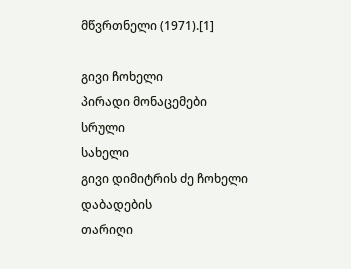მწვრთნელი (1971).[1]

გივი ჩოხელი
პირადი მონაცემები
სრული
სახელი
გივი დიმიტრის ძე ჩოხელი
დაბადების
თარიღი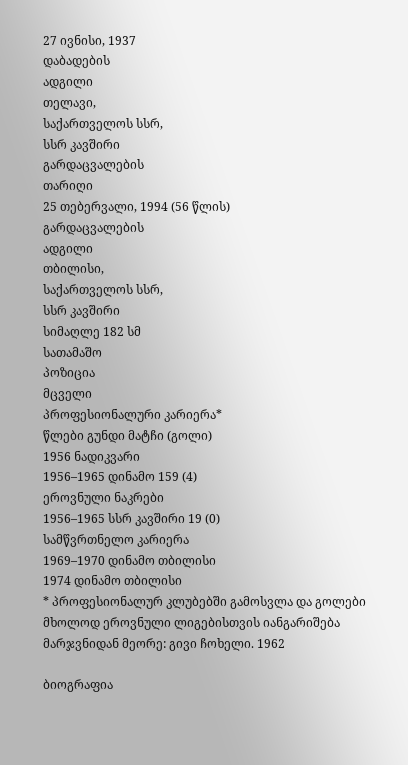27 ივნისი, 1937
დაბადების
ადგილი
თელავი,
საქართველოს სსრ,
სსრ კავშირი
გარდაცვალების
თარიღი
25 თებერვალი, 1994 (56 წლის)
გარდაცვალების
ადგილი
თბილისი,
საქართველოს სსრ,
სსრ კავშირი
სიმაღლე 182 სმ
სათამაშო
პოზიცია
მცველი
პროფესიონალური კარიერა*
წლები გუნდი მატჩი (გოლი)
1956 ნადიკვარი
1956–1965 დინამო 159 (4)
ეროვნული ნაკრები
1956–1965 სსრ კავშირი 19 (0)
სამწვრთნელო კარიერა
1969–1970 დინამო თბილისი
1974 დინამო თბილისი
* პროფესიონალურ კლუბებში გამოსვლა და გოლები მხოლოდ ეროვნული ლიგებისთვის იანგარიშება
მარჯვნიდან მეორე: გივი ჩოხელი. 1962

ბიოგრაფია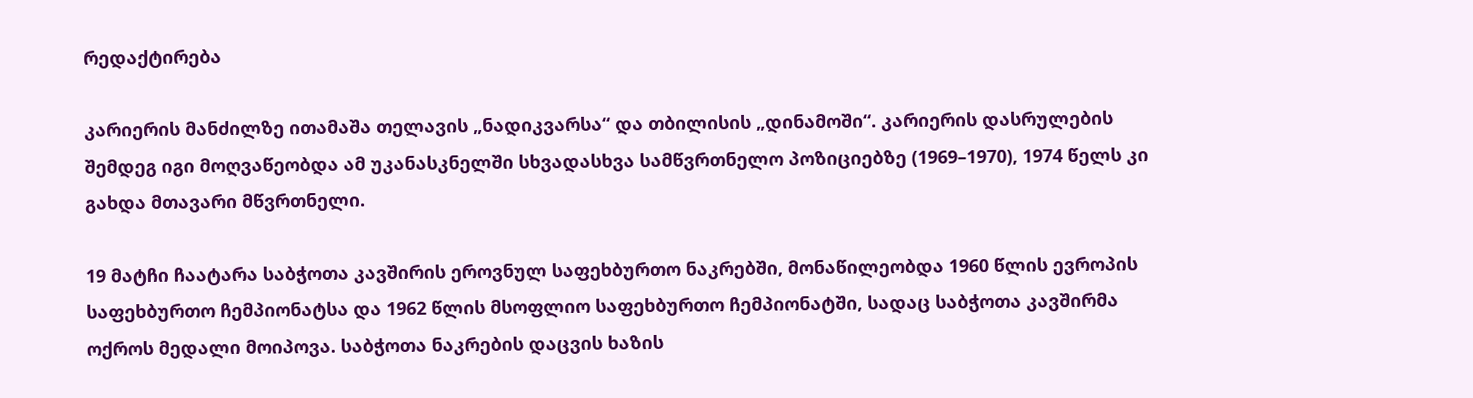რედაქტირება

კარიერის მანძილზე ითამაშა თელავის „ნადიკვარსა“ და თბილისის „დინამოში“. კარიერის დასრულების შემდეგ იგი მოღვაწეობდა ამ უკანასკნელში სხვადასხვა სამწვრთნელო პოზიციებზე (1969–1970), 1974 წელს კი გახდა მთავარი მწვრთნელი.

19 მატჩი ჩაატარა საბჭოთა კავშირის ეროვნულ საფეხბურთო ნაკრებში, მონაწილეობდა 1960 წლის ევროპის საფეხბურთო ჩემპიონატსა და 1962 წლის მსოფლიო საფეხბურთო ჩემპიონატში, სადაც საბჭოთა კავშირმა ოქროს მედალი მოიპოვა. საბჭოთა ნაკრების დაცვის ხაზის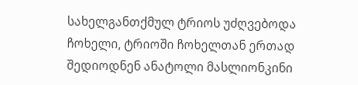სახელგანთქმულ ტრიოს უძღვებოდა ჩოხელი, ტრიოში ჩოხელთან ერთად შედიოდნენ ანატოლი მასლიონკინი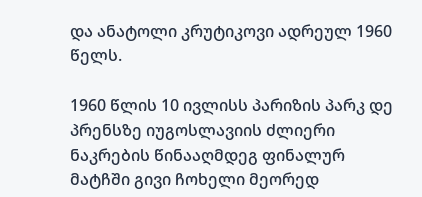და ანატოლი კრუტიკოვი ადრეულ 1960 წელს.

1960 წლის 10 ივლისს პარიზის პარკ დე პრენსზე იუგოსლავიის ძლიერი ნაკრების წინააღმდეგ ფინალურ მატჩში გივი ჩოხელი მეორედ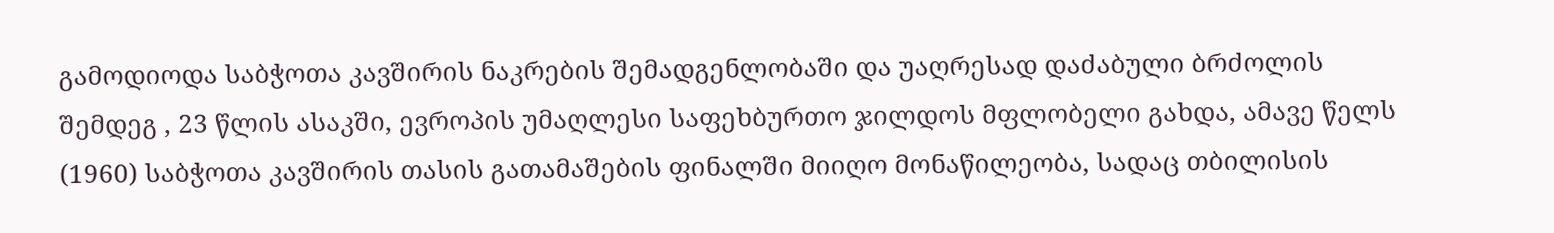გამოდიოდა საბჭოთა კავშირის ნაკრების შემადგენლობაში და უაღრესად დაძაბული ბრძოლის შემდეგ , 23 წლის ასაკში, ევროპის უმაღლესი საფეხბურთო ჯილდოს მფლობელი გახდა, ამავე წელს (1960) საბჭოთა კავშირის თასის გათამაშების ფინალში მიიღო მონაწილეობა, სადაც თბილისის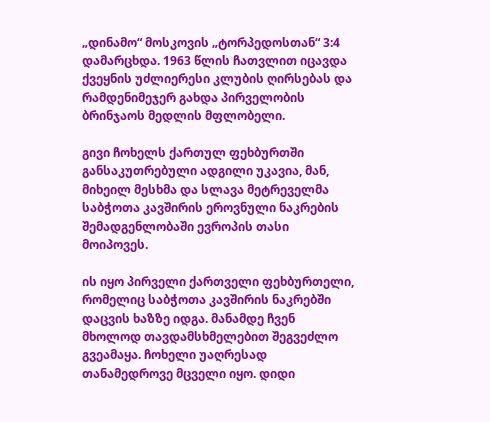„დინამო“ მოსკოვის „ტორპედოსთან“ 3:4 დამარცხდა. 1963 წლის ჩათვლით იცავდა ქვეყნის უძლიერესი კლუბის ღირსებას და რამდენიმეჯერ გახდა პირველობის ბრინჯაოს მედლის მფლობელი.

გივი ჩოხელს ქართულ ფეხბურთში განსაკუთრებული ადგილი უკავია, მან, მიხეილ მესხმა და სლავა მეტრეველმა საბჭოთა კავშირის ეროვნული ნაკრების შემადგენლობაში ევროპის თასი მოიპოვეს.

ის იყო პირველი ქართველი ფეხბურთელი, რომელიც საბჭოთა კავშირის ნაკრებში დაცვის ხაზზე იდგა. მანამდე ჩვენ მხოლოდ თავდამსხმელებით შეგვეძლო გვეამაყა. ჩოხელი უაღრესად თანამედროვე მცველი იყო. დიდი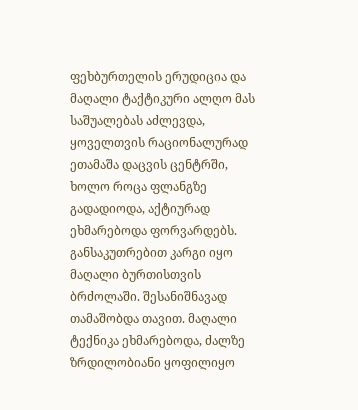ფეხბურთელის ერუდიცია და მაღალი ტაქტიკური ალღო მას საშუალებას აძლევდა, ყოველთვის რაციონალურად ეთამაშა დაცვის ცენტრში, ხოლო როცა ფლანგზე გადადიოდა, აქტიურად ეხმარებოდა ფორვარდებს. განსაკუთრებით კარგი იყო მაღალი ბურთისთვის ბრძოლაში. შესანიშნავად თამაშობდა თავით. მაღალი ტექნიკა ეხმარებოდა, ძალზე ზრდილობიანი ყოფილიყო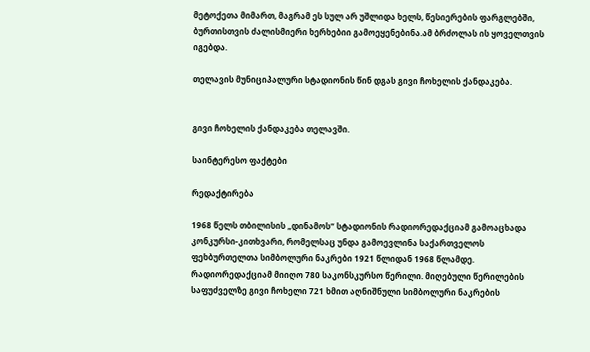მეტოქეთა მიმართ, მაგრამ ეს სულ არ უშლიდა ხელს, წესიერების ფარგლებში, ბურთისთვის ძალისმიერი ხერხებიი გამოეყენებინა.ამ ბრძოლას ის ყოველთვის იგებდა.

თელავის მუნიციპალური სტადიონის წინ დგას გივი ჩოხელის ქანდაკება.


გივი ჩოხელის ქანდაკება თელავში.

საინტერესო ფაქტები

რედაქტირება

1968 წელს თბილისის „დინამოს“ სტადიონის რადიორედაქციამ გამოაცხადა კონკურსი-კითხვარი, რომელსაც უნდა გამოევლინა საქართველოს ფეხბურთელთა სიმბოლური ნაკრები 1921 წლიდან 1968 წლამდე. რადიორედაქციამ მიიღო 780 საკონსკურსო წერილი. მიღებული წერილების საფუძველზე გივი ჩოხელი 721 ხმით აღნიშნული სიმბოლური ნაკრების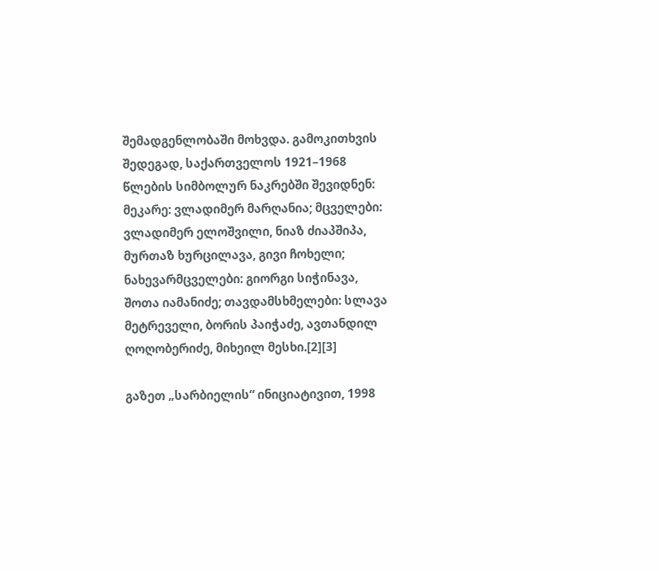შემადგენლობაში მოხვდა. გამოკითხვის შედეგად, საქართველოს 1921–1968 წლების სიმბოლურ ნაკრებში შევიდნენ: მეკარე: ვლადიმერ მარღანია; მცველები: ვლადიმერ ელოშვილი, ნიაზ ძიაპშიპა, მურთაზ ხურცილავა, გივი ჩოხელი; ნახევარმცველები: გიორგი სიჭინავა, შოთა იამანიძე; თავდამსხმელები: სლავა მეტრეველი, ბორის პაიჭაძე, ავთანდილ ღოღობერიძე, მიხეილ მესხი.[2][3]

გაზეთ „სარბიელის“ ინიციატივით, 1998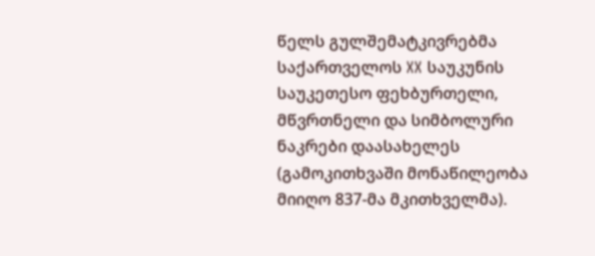წელს გულშემატკივრებმა საქართველოს XX საუკუნის საუკეთესო ფეხბურთელი, მწვრთნელი და სიმბოლური ნაკრები დაასახელეს (გამოკითხვაში მონაწილეობა მიიღო 837-მა მკითხველმა).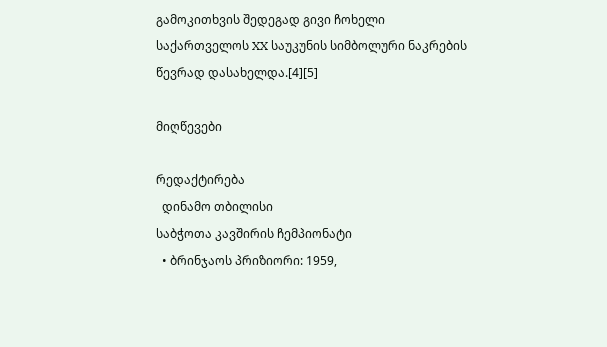გამოკითხვის შედეგად გივი ჩოხელი საქართველოს XX საუკუნის სიმბოლური ნაკრების წევრად დასახელდა.[4][5]

მიღწევები

რედაქტირება
  დინამო თბილისი
საბჭოთა კავშირის ჩემპიონატი
  • ბრინჯაოს პრიზიორი: 1959,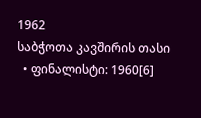1962
საბჭოთა კავშირის თასი
  • ფინალისტი: 1960[6]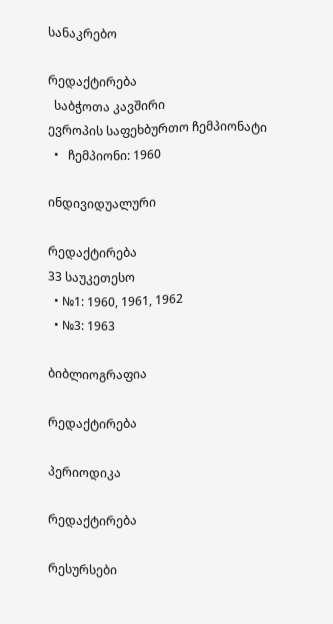სანაკრებო

რედაქტირება
  საბჭოთა კავშირი
ევროპის საფეხბურთო ჩემპიონატი
  •   ჩემპიონი: 1960

ინდივიდუალური

რედაქტირება
33 საუკეთესო
  • №1: 1960, 1961, 1962
  • №3: 1963

ბიბლიოგრაფია

რედაქტირება

პერიოდიკა

რედაქტირება

რესურსები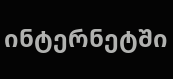ინტერნეტში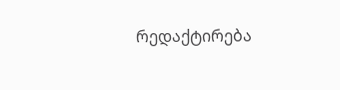რედაქტირება